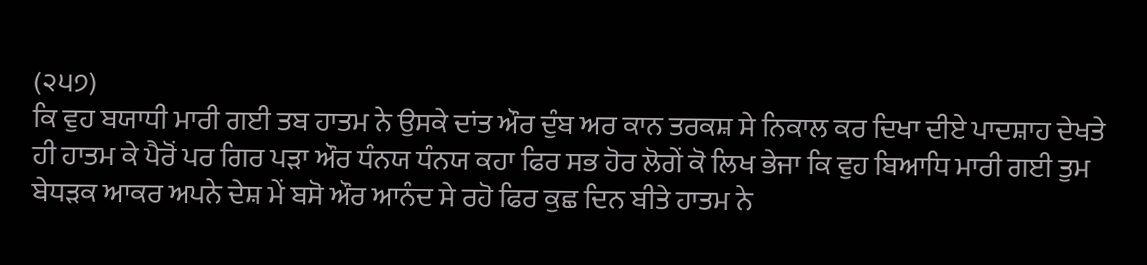(੨੫੭)
ਕਿ ਵੁਹ ਬਯਾਧੀ ਮਾਰੀ ਗਈ ਤਬ ਹਾਤਮ ਨੇ ਉਸਕੇ ਦਾਂਤ ਔਰ ਦੁੰਬ ਅਰ ਕਾਨ ਤਰਕਸ਼ ਸੇ ਨਿਕਾਲ ਕਰ ਦਿਖਾ ਦੀਏ ਪਾਦਸ਼ਾਹ ਦੇਖਤੇ ਹੀ ਹਾਤਮ ਕੇ ਪੈਰੋਂ ਪਰ ਗਿਰ ਪੜਾ ਔਰ ਧੰਨਯ ਧੰਨਯ ਕਹਾ ਫਿਰ ਸਭ ਹੋਰ ਲੋਗੇਂ ਕੋ ਲਿਖ ਭੇਜਾ ਕਿ ਵੁਹ ਬਿਆਧਿ ਮਾਰੀ ਗਈ ਤੁਮ ਬੇਧੜਕ ਆਕਰ ਅਪਨੇ ਦੇਸ਼ ਮੇਂ ਬਸੋ ਔਰ ਆਨੰਦ ਸੇ ਰਹੋ ਫਿਰ ਕੁਛ ਦਿਨ ਬੀਤੇ ਹਾਤਮ ਨੇ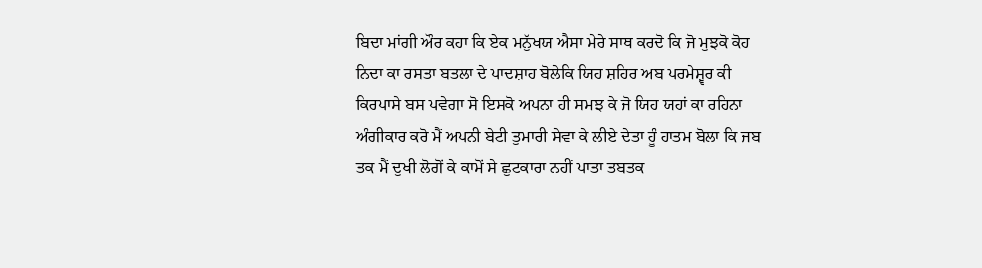ਬਿਦਾ ਮਾਂਗੀ ਔਰ ਕਹਾ ਕਿ ਏਕ ਮਨੁੱਖਯ ਐਸਾ ਮੇਰੇ ਸਾਥ ਕਰਦੋ ਕਿ ਜੋ ਮੁਝਕੋ ਕੋਹ ਨਿਦਾ ਕਾ ਰਸਤਾ ਬਤਲਾ ਦੇ ਪਾਦਸ਼ਾਹ ਬੋਲੇਕਿ ਯਿਹ ਸ਼ਹਿਰ ਅਬ ਪਰਮੇਸ਼੍ਵਰ ਕੀ ਕਿਰਪਾਸੇ ਬਸ ਪਵੇਗਾ ਸੋ ਇਸਕੋ ਅਪਨਾ ਹੀ ਸਮਝ ਕੇ ਜੋ ਯਿਹ ਯਹਾਂ ਕਾ ਰਹਿਨਾ ਅੰਗੀਕਾਰ ਕਰੋ ਮੈਂ ਅਪਨੀ ਬੇਟੀ ਤੁਮਾਰੀ ਸੇਵਾ ਕੇ ਲੀਏ ਦੇਤਾ ਹੂੰ ਹਾਤਮ ਬੋਲਾ ਕਿ ਜਬ ਤਕ ਮੈਂ ਦੁਖੀ ਲੋਗੋਂ ਕੇ ਕਾਮੋਂ ਸੇ ਛੁਟਕਾਰਾ ਨਹੀਂ ਪਾਤਾ ਤਬਤਕ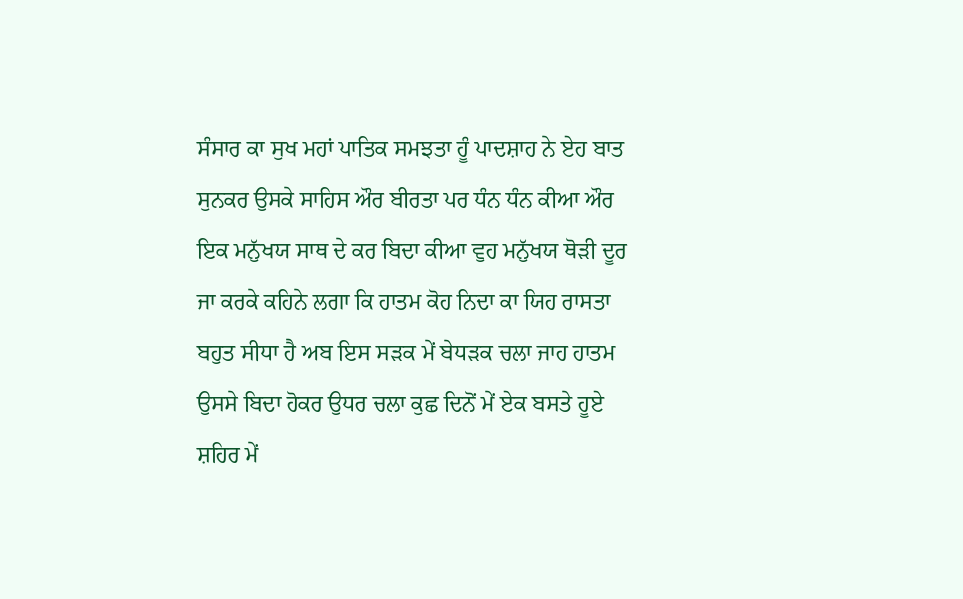ਸੰਸਾਰ ਕਾ ਸੁਖ ਮਹਾਂ ਪਾਤਿਕ ਸਮਝਤਾ ਹੂੰ ਪਾਦਸ਼ਾਹ ਨੇ ਏਹ ਬਾਤ ਸੁਨਕਰ ਉਸਕੇ ਸਾਹਿਸ ਔਰ ਬੀਰਤਾ ਪਰ ਧੰਨ ਧੰਨ ਕੀਆ ਔਰ ਇਕ ਮਨੁੱਖਯ ਸਾਥ ਦੇ ਕਰ ਬਿਦਾ ਕੀਆ ਵੁਹ ਮਨੁੱਖਯ ਥੋੜੀ ਦੂਰ ਜਾ ਕਰਕੇ ਕਹਿਨੇ ਲਗਾ ਕਿ ਹਾਤਮ ਕੋਹ ਨਿਦਾ ਕਾ ਯਿਹ ਰਾਸਤਾ ਬਹੁਤ ਸੀਧਾ ਹੈ ਅਬ ਇਸ ਸੜਕ ਮੇਂ ਬੇਧੜਕ ਚਲਾ ਜਾਹ ਹਾਤਮ ਉਸਸੇ ਬਿਦਾ ਹੋਕਰ ਉਧਰ ਚਲਾ ਕੁਛ ਦਿਨੋਂ ਮੇਂ ਏਕ ਬਸਤੇ ਹੂਏ ਸ਼ਹਿਰ ਮੇਂ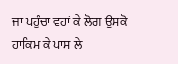ਜਾ ਪਹੁੰਚਾ ਵਹਾਂ ਕੇ ਲੋਗ ਉਸਕੋ ਹਾਕਿਮ ਕੇ ਪਾਸ ਲੇ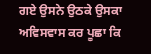ਗਏ ਉਸਨੇ ਉਠਕੇ ਉਸਕਾ ਅਵਿਸਵਾਸ ਕਰ ਪੂਛਾ ਕਿ